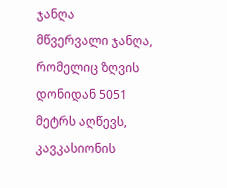ჯანღა
მწვერვალი ჯანღა, რომელიც ზღვის დონიდან 5051 მეტრს აღწევს, კავკასიონის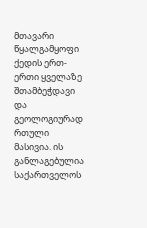მთავარი წყალგამყოფი ქედის ერთ-ერთი ყველაზე შთამბეჭდავი და გეოლოგიურად რთული მასივია. ის განლაგებულია საქართველოს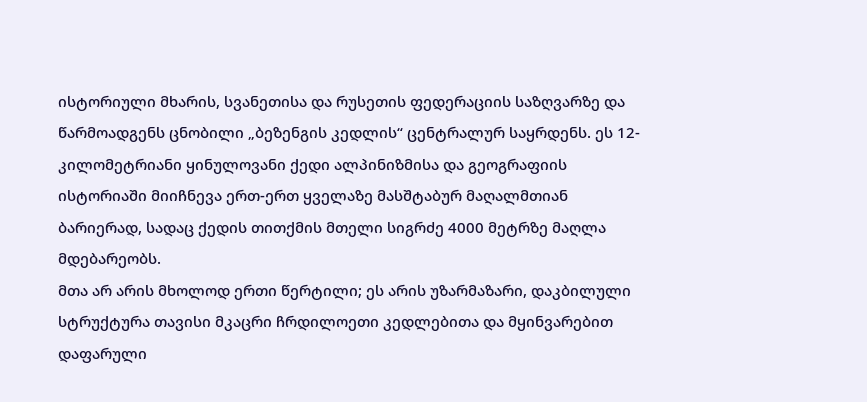ისტორიული მხარის, სვანეთისა და რუსეთის ფედერაციის საზღვარზე და წარმოადგენს ცნობილი „ბეზენგის კედლის“ ცენტრალურ საყრდენს. ეს 12-კილომეტრიანი ყინულოვანი ქედი ალპინიზმისა და გეოგრაფიის ისტორიაში მიიჩნევა ერთ-ერთ ყველაზე მასშტაბურ მაღალმთიან ბარიერად, სადაც ქედის თითქმის მთელი სიგრძე 4000 მეტრზე მაღლა მდებარეობს.
მთა არ არის მხოლოდ ერთი წერტილი; ეს არის უზარმაზარი, დაკბილული სტრუქტურა თავისი მკაცრი ჩრდილოეთი კედლებითა და მყინვარებით დაფარული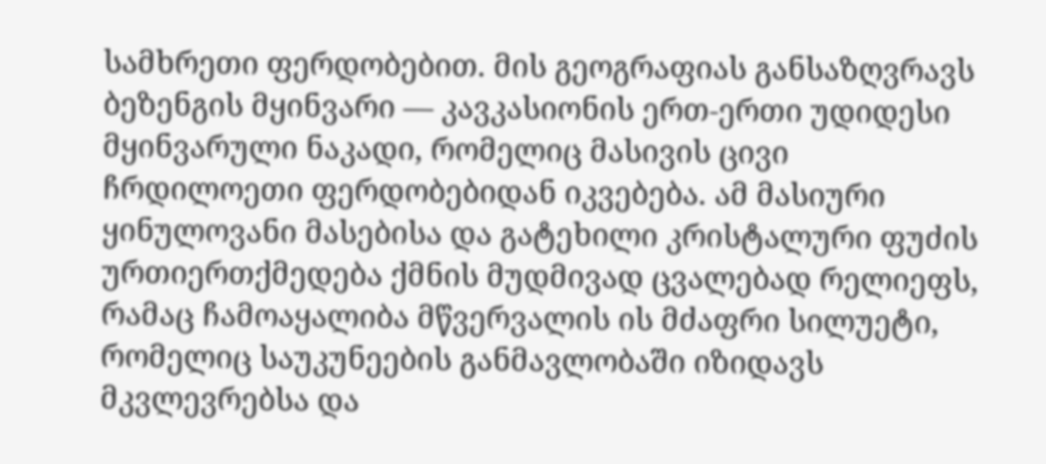სამხრეთი ფერდობებით. მის გეოგრაფიას განსაზღვრავს ბეზენგის მყინვარი — კავკასიონის ერთ-ერთი უდიდესი მყინვარული ნაკადი, რომელიც მასივის ცივი ჩრდილოეთი ფერდობებიდან იკვებება. ამ მასიური ყინულოვანი მასებისა და გატეხილი კრისტალური ფუძის ურთიერთქმედება ქმნის მუდმივად ცვალებად რელიეფს, რამაც ჩამოაყალიბა მწვერვალის ის მძაფრი სილუეტი, რომელიც საუკუნეების განმავლობაში იზიდავს მკვლევრებსა და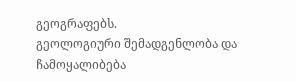გეოგრაფებს.
გეოლოგიური შემადგენლობა და ჩამოყალიბება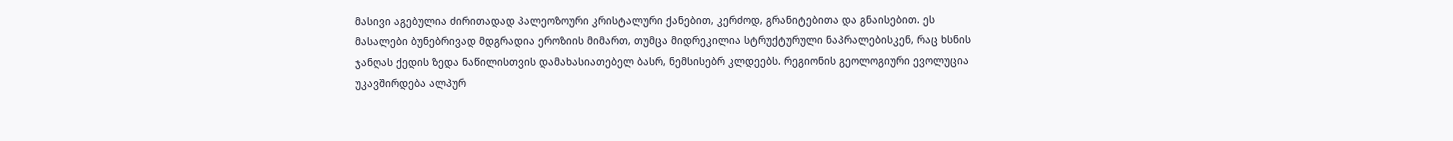მასივი აგებულია ძირითადად პალეოზოური კრისტალური ქანებით, კერძოდ, გრანიტებითა და გნაისებით. ეს მასალები ბუნებრივად მდგრადია ეროზიის მიმართ, თუმცა მიდრეკილია სტრუქტურული ნაპრალებისკენ, რაც ხსნის ჯანღას ქედის ზედა ნაწილისთვის დამახასიათებელ ბასრ, ნემსისებრ კლდეებს. რეგიონის გეოლოგიური ევოლუცია უკავშირდება ალპურ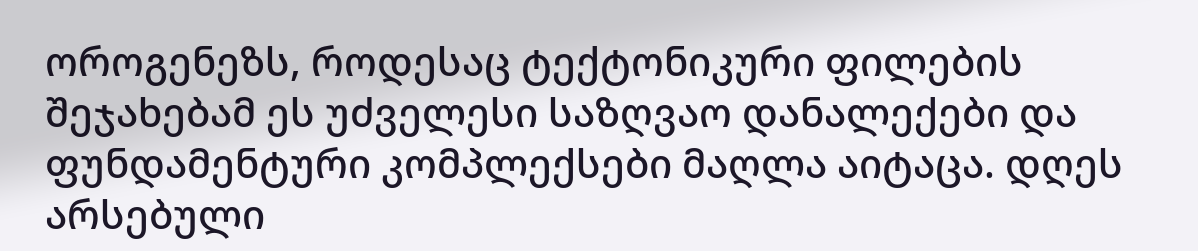ოროგენეზს, როდესაც ტექტონიკური ფილების შეჯახებამ ეს უძველესი საზღვაო დანალექები და ფუნდამენტური კომპლექსები მაღლა აიტაცა. დღეს არსებული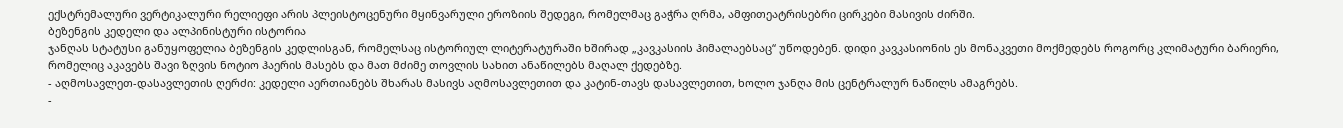ექსტრემალური ვერტიკალური რელიეფი არის პლეისტოცენური მყინვარული ეროზიის შედეგი, რომელმაც გაჭრა ღრმა, ამფითეატრისებრი ცირკები მასივის ძირში.
ბეზენგის კედელი და ალპინისტური ისტორია
ჯანღას სტატუსი განუყოფელია ბეზენგის კედლისგან, რომელსაც ისტორიულ ლიტერატურაში ხშირად „კავკასიის ჰიმალაებსაც“ უწოდებენ. დიდი კავკასიონის ეს მონაკვეთი მოქმედებს როგორც კლიმატური ბარიერი, რომელიც აკავებს შავი ზღვის ნოტიო ჰაერის მასებს და მათ მძიმე თოვლის სახით ანაწილებს მაღალ ქედებზე.
- აღმოსავლეთ-დასავლეთის ღერძი: კედელი აერთიანებს შხარას მასივს აღმოსავლეთით და კატინ-თავს დასავლეთით, ხოლო ჯანღა მის ცენტრალურ ნაწილს ამაგრებს.
-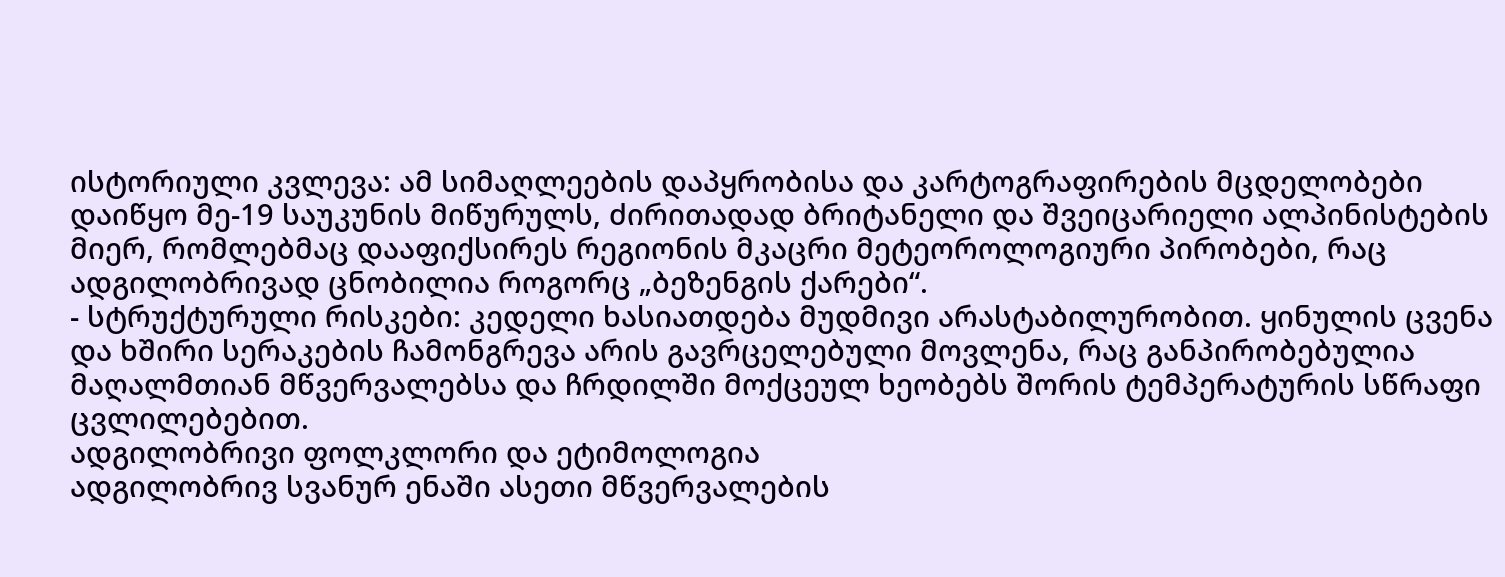ისტორიული კვლევა: ამ სიმაღლეების დაპყრობისა და კარტოგრაფირების მცდელობები დაიწყო მე-19 საუკუნის მიწურულს, ძირითადად ბრიტანელი და შვეიცარიელი ალპინისტების მიერ, რომლებმაც დააფიქსირეს რეგიონის მკაცრი მეტეოროლოგიური პირობები, რაც ადგილობრივად ცნობილია როგორც „ბეზენგის ქარები“.
- სტრუქტურული რისკები: კედელი ხასიათდება მუდმივი არასტაბილურობით. ყინულის ცვენა და ხშირი სერაკების ჩამონგრევა არის გავრცელებული მოვლენა, რაც განპირობებულია მაღალმთიან მწვერვალებსა და ჩრდილში მოქცეულ ხეობებს შორის ტემპერატურის სწრაფი ცვლილებებით.
ადგილობრივი ფოლკლორი და ეტიმოლოგია
ადგილობრივ სვანურ ენაში ასეთი მწვერვალების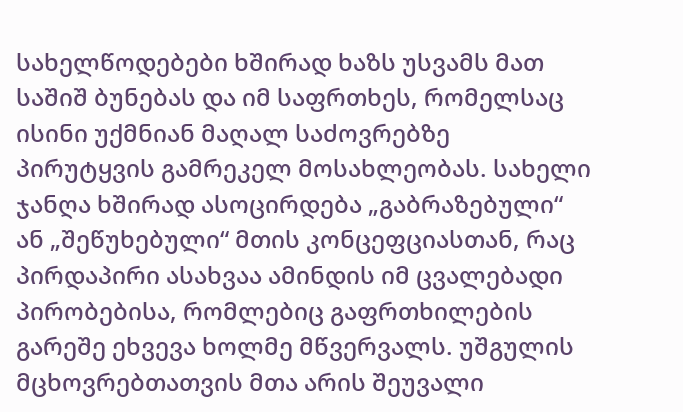სახელწოდებები ხშირად ხაზს უსვამს მათ საშიშ ბუნებას და იმ საფრთხეს, რომელსაც ისინი უქმნიან მაღალ საძოვრებზე პირუტყვის გამრეკელ მოსახლეობას. სახელი ჯანღა ხშირად ასოცირდება „გაბრაზებული“ ან „შეწუხებული“ მთის კონცეფციასთან, რაც პირდაპირი ასახვაა ამინდის იმ ცვალებადი პირობებისა, რომლებიც გაფრთხილების გარეშე ეხვევა ხოლმე მწვერვალს. უშგულის მცხოვრებთათვის მთა არის შეუვალი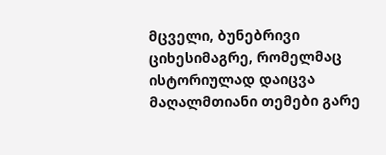მცველი, ბუნებრივი ციხესიმაგრე, რომელმაც ისტორიულად დაიცვა მაღალმთიანი თემები გარე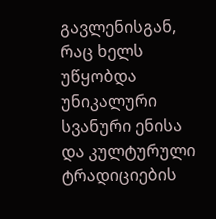გავლენისგან, რაც ხელს უწყობდა უნიკალური სვანური ენისა და კულტურული ტრადიციების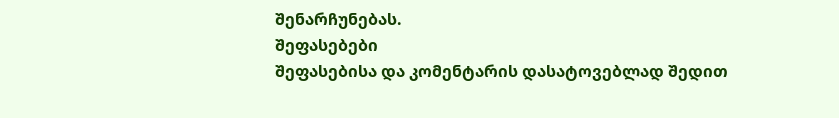შენარჩუნებას.
შეფასებები
შეფასებისა და კომენტარის დასატოვებლად შედით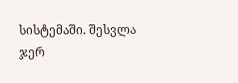სისტემაში. შესვლა
ჯერ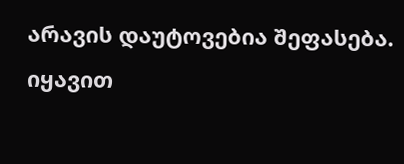არავის დაუტოვებია შეფასება. იყავით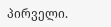პირველი.